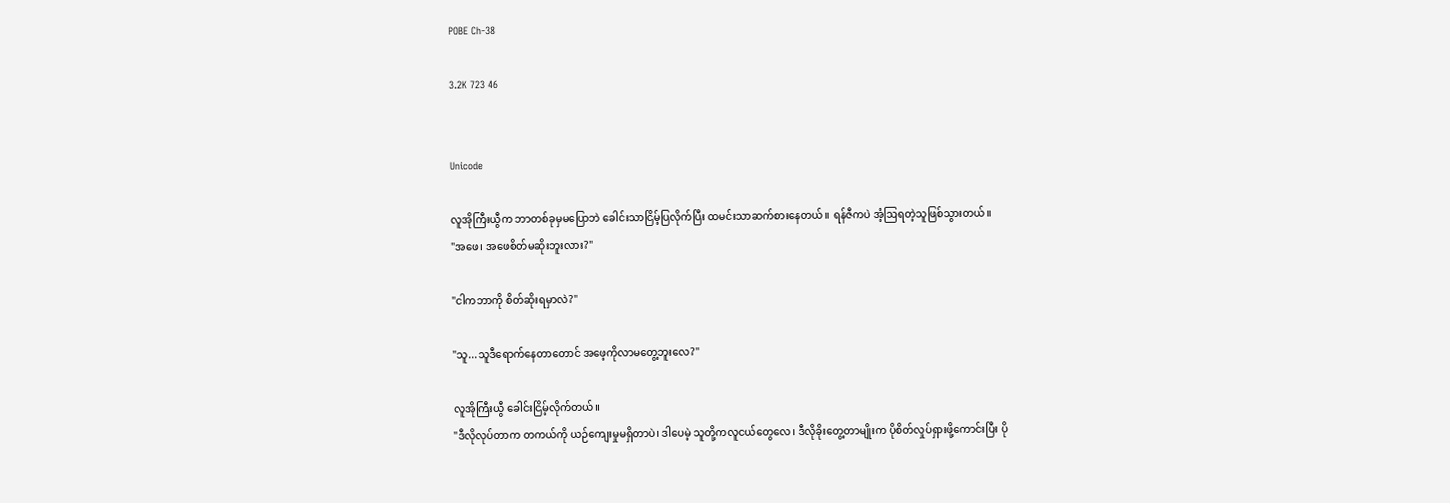POBE Ch-38

3.2K 723 46


Unicode

လူအိုကြီးယွီက ဘာတစ်ခုမှမပြောဘဲ ခေါင်းသာငြိမ့်ပြလိုက်ပြီး ထမင်းသာဆက်စားနေတယ်။ ရန်ဇီကပဲ အံ့ဩရတဲ့သူဖြစ်သွားတယ်။
"အဖေ၊ အဖေစိတ်မဆိုးဘူးလား?"

"ငါကဘာကို စိတ်ဆိုးရမှာလဲ?"

"သူ...သူဒီရောက်နေတာတောင် အဖေ့ကိုလာမတွေ့ဘူးလေ?"

လူအိုကြီးယွီ ခေါင်းငြိမ့်လိုက်တယ်။
"ဒီလိုလုပ်တာက တကယ်ကို ယဉ်ကျေးမှုမရှိတာပဲ၊ ဒါပေမဲ့ သူတို့ကလူငယ်တွေလေ၊ ဒီလိုခိုးတွေ့တာမျိုးက ပိုစိတ်လှုပ်ရှားဖို့ကောင်းပြီး ပို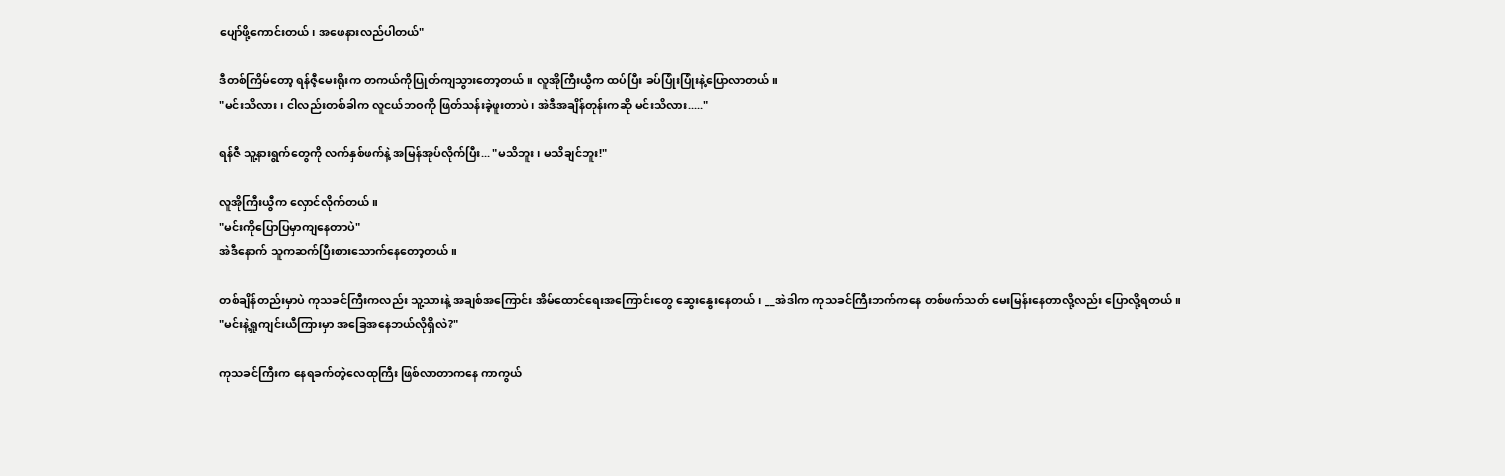ပျော်ဖို့ကောင်းတယ်၊ အဖေနားလည်ပါတယ်"

ဒီတစ်ကြိမ်တော့ ရန်ဇီ့မေးရိုးက တကယ်ကိုပြုတ်ကျသွားတော့တယ်။ လူအိုကြီးယွီက ထပ်ပြီး ခပ်ပြုံးပြုံးနဲ့ပြောလာတယ်။
"မင်းသိလား၊ ငါလည်းတစ်ခါက လူငယ်ဘဝကို ဖြတ်သန်းခဲ့ဖူးတာပဲ၊ အဲဒီအချိန်တုန်းကဆို မင်းသိလား....."

ရန်ဇီ သူ့နားရွက်တွေကို လက်နှစ်ဖက်နဲ့ အမြန်အုပ်လိုက်ပြီး... "မသိဘူး၊ မသိချင်ဘူး!"

လူအိုကြီးယွီက လှောင်လိုက်တယ်။
"မင်းကိုပြောပြမှာကျနေတာပဲ"
အဲဒီနောက် သူကဆက်ပြီးစားသောက်နေတော့တယ်။

တစ်ချိန်တည်းမှာပဲ ကုသခင်ကြီးကလည်း သူ့သားနဲ့ အချစ်အကြောင်း အိမ်ထောင်ရေးအကြောင်းတွေ ဆွေးနွေးနေတယ်၊ __အဲဒါက ကုသခင်ကြီးဘက်ကနေ တစ်ဖက်သတ် မေးမြန်းနေတာလို့လည်း ပြောလို့ရတယ်။
"မင်းနဲ့ရှုကျင်းယီကြားမှာ အခြေအနေဘယ်လိုရှိလဲ?"

ကုသခင်ကြီးက နေရခက်တဲ့လေထုကြီး ဖြစ်လာတာကနေ ကာကွယ်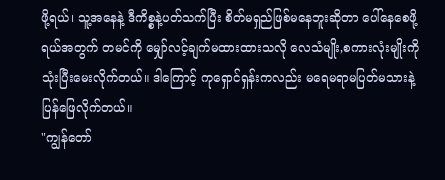ဖို့ရယ်၊ သူ့အနေနဲ့ ဒီကိစ္စနဲ့ပတ်သက်ပြီး စိတ်မရှည်ဖြစ်မနေဘူးဆိုတာ ပေါ်နေစေဖို့ရယ်အတွက် တမင်ကို မျှော်လင့်ချက်မထားထားသလို လေသံမျိုး,စကားလုံးမျိုးကို သုံးပြီးမေးလိုက်တယ်။ ဒါကြောင့် ကုရှောင်ရှန်းကလည်း မရေမရာမပြတ်မသားနဲ့ ပြန်ဖြေလိုက်တယ်။
"ကျွန်တော်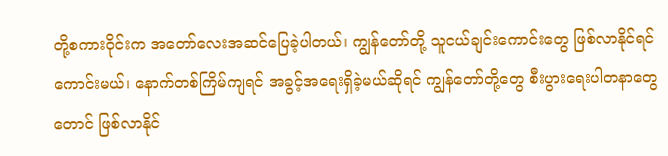တို့စကားဝိုင်းက အတော်လေးအဆင်ပြေခဲ့ပါတယ်၊ ကျွန်တော်တို့ သူငယ်ချင်းကောင်းတွေ ဖြစ်လာနိုင်ရင်ကောင်းမယ်၊ နောက်တစ်ကြိမ်ကျရင် အခွင့်အရေးရှိခဲ့မယ်ဆိုရင် ကျွန်တော်တို့တွေ စီးပွားရေးပါတနာတွေတောင် ဖြစ်လာနိုင်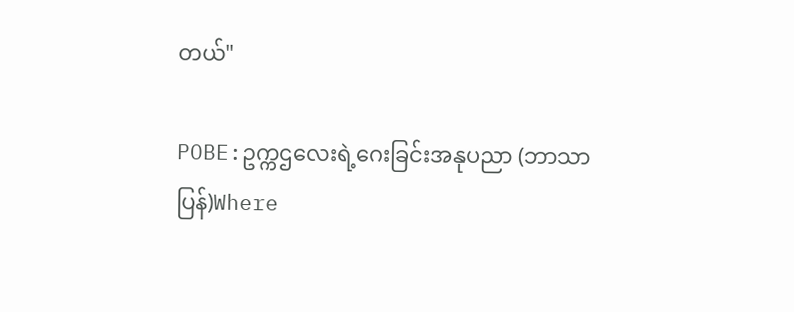တယ်"

POBE:ဥက္ကဌလေးရဲ့ဂေးခြင်းအနုပညာ (ဘာသာပြန်)Where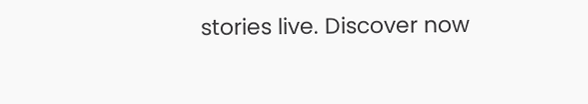stories live. Discover now